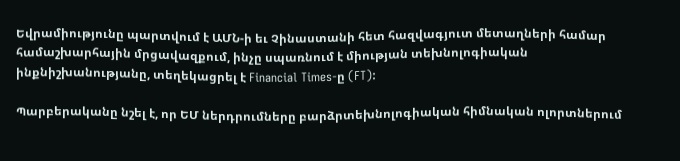Եվրամիությունը պարտվում է ԱՄՆ-ի եւ Չինաստանի հետ հազվագյուտ մետաղների համար համաշխարհային մրցավազքում, ինչը սպառնում է միության տեխնոլոգիական ինքնիշխանությանը, տեղեկացրել է Financial Times-ը (FT):

Պարբերականը նշել է, որ ԵՄ ներդրումները բարձրտեխնոլոգիական հիմնական ոլորտներում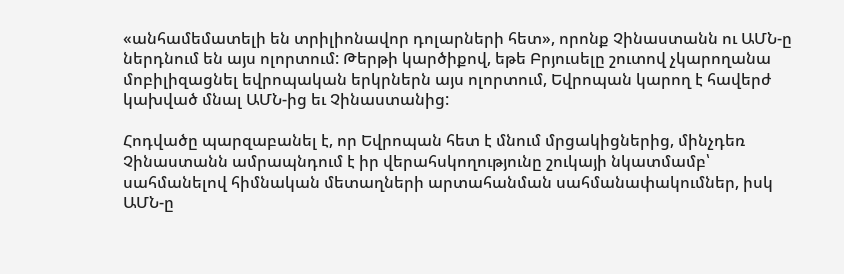«անհամեմատելի են տրիլիոնավոր դոլարների հետ», որոնք Չինաստանն ու ԱՄՆ-ը ներդնում են այս ոլորտում: Թերթի կարծիքով, եթե Բրյուսելը շուտով չկարողանա մոբիլիզացնել եվրոպական երկրներն այս ոլորտում, Եվրոպան կարող է հավերժ կախված մնալ ԱՄՆ-ից եւ Չինաստանից:

Հոդվածը պարզաբանել է, որ Եվրոպան հետ է մնում մրցակիցներից, մինչդեռ Չինաստանն ամրապնդում է իր վերահսկողությունը շուկայի նկատմամբ՝ սահմանելով հիմնական մետաղների արտահանման սահմանափակումներ, իսկ ԱՄՆ-ը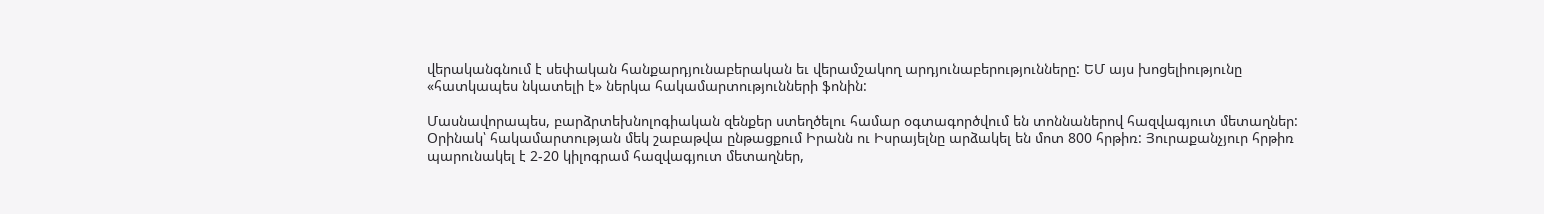վերականգնում է սեփական հանքարդյունաբերական եւ վերամշակող արդյունաբերությունները: ԵՄ այս խոցելիությունը «հատկապես նկատելի է» ներկա հակամարտությունների ֆոնին:

Մասնավորապես, բարձրտեխնոլոգիական զենքեր ստեղծելու համար օգտագործվում են տոննաներով հազվագյուտ մետաղներ: Օրինակ՝ հակամարտության մեկ շաբաթվա ընթացքում Իրանն ու Իսրայելնը արձակել են մոտ 800 հրթիռ: Յուրաքանչյուր հրթիռ պարունակել է 2-20 կիլոգրամ հազվագյուտ մետաղներ,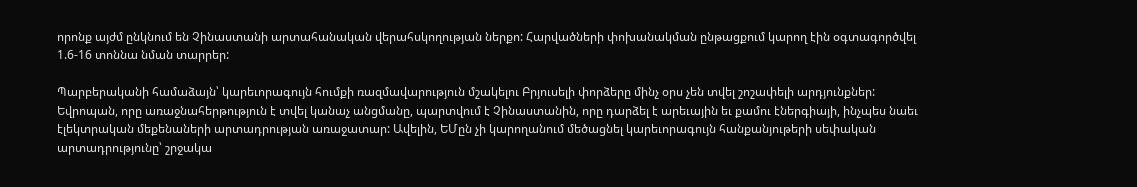որոնք այժմ ընկնում են Չինաստանի արտահանական վերահսկողության ներքո: Հարվածների փոխանակման ընթացքում կարող էին օգտագործվել 1.6-16 տոննա նման տարրեր:

Պարբերականի համաձայն՝ կարեւորագույն հումքի ռազմավարություն մշակելու Բրյուսելի փորձերը մինչ օրս չեն տվել շոշափելի արդյունքներ: Եվրոպան, որը առաջնահերթություն է տվել կանաչ անցմանը, պարտվում է Չինաստանին, որը դարձել է արեւային եւ քամու էներգիայի, ինչպես նաեւ էլեկտրական մեքենաների արտադրության առաջատար: Ավելին, ԵՄըն չի կարողանում մեծացնել կարեւորագույն հանքանյութերի սեփական արտադրությունը՝ շրջակա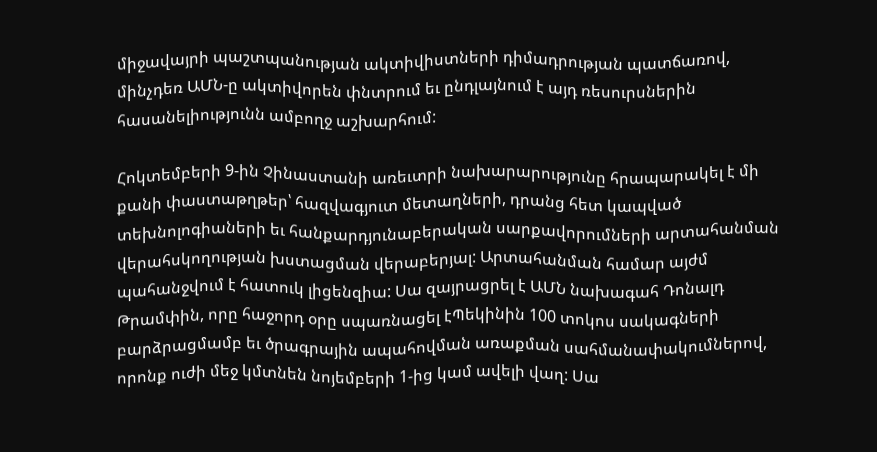միջավայրի պաշտպանության ակտիվիստների դիմադրության պատճառով, մինչդեռ ԱՄՆ-ը ակտիվորեն փնտրում եւ ընդլայնում է այդ ռեսուրսներին հասանելիությունն ամբողջ աշխարհում:

Հոկտեմբերի 9-ին Չինաստանի առեւտրի նախարարությունը հրապարակել է մի քանի փաստաթղթեր՝ հազվագյուտ մետաղների, դրանց հետ կապված տեխնոլոգիաների եւ հանքարդյունաբերական սարքավորումների արտահանման վերահսկողության խստացման վերաբերյալ: Արտահանման համար այժմ պահանջվում է հատուկ լիցենզիա: Սա զայրացրել է ԱՄՆ նախագահ Դոնալդ Թրամփին, որը հաջորդ օրը սպառնացել էՊեկինին 100 տոկոս սակագների բարձրացմամբ եւ ծրագրային ապահովման առաքման սահմանափակումներով, որոնք ուժի մեջ կմտնեն նոյեմբերի 1-ից կամ ավելի վաղ: Սա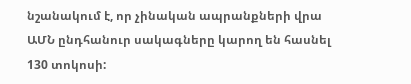նշանակում է, որ չինական ապրանքների վրա ԱՄՆ ընդհանուր սակագները կարող են հասնել 130 տոկոսի: